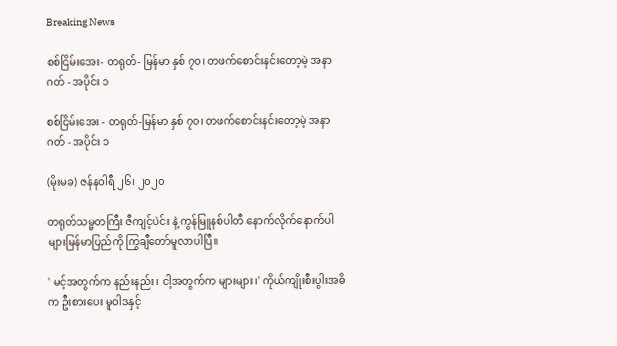Breaking News

စစ်ငြိမ်းအေး- တရုတ်- မြန်မာ နှစ် ၇၀၊ တဖက်စောင်းနင်းတော့မဲ့ အနာဂတ် - အပိုင်း ၁

စစ်ငြိမ်းအေး - တရုတ်-မြန်မာ နှစ် ၇၀၊ တဖက်စောင်းနင်းတော့မဲ့ အနာဂတ် - အပိုင်း ၁

(မိုးမခ) ဇန်နဝါရီ ၂၆၊ ၂၀၂၀

တရုတ်သမ္မတကြီး ဇီကျင့်ပဲင်း နဲ့ ကွန်မြူနစ်ပါတီ နောက်လိုက်နောက်ပါများမြန်မာပြည်ကို ကြွချီတော်မူလာပါပြီ။

' မင့်အတွက်က နည်းနည်း၊ ငါ့အတွက်က များများ၊' ကိုယ်ကျိုးစီးပွါးအဓိက ဦးစားပေး မူဝါဒနှင့်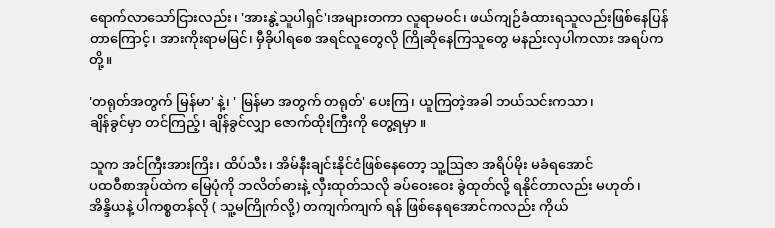ရောက်လာသော်ငြားလည်း၊ 'အားနွဲ့သူပါရှင်'၊အများတကာ လူရာမဝင်၊ ဖယ်ကျဉ်ခံထားရသူလည်းဖြစ်နေပြန်တာကြောင့်၊ အားကိုးရာမမြင်၊ မှီခိုပါရစေ အရင်လူတွေလို ကြိုဆိုနေကြသူတွေ မနည်းလှပါကလား အရပ်ကတို့။

'တရုတ်အတွက် မြန်မာ' နဲ့၊ ' မြန်မာ အတွက် တရုတ်' ပေးကြ၊ ယူကြတဲ့အခါ ဘယ်သင်းကသာ၊
ချိန်ခွင်မှာ တင်ကြည့်၊ ချိန်ခွင်လျှာ ဇောက်ထိုးကြီးကို တွေ့ရမှာ ။

သူက အင်ကြီးအားကြိး၊ ထိပ်သီး၊ အိမ်နီးချင်းနိုင်ငံဖြစ်နေတော့ သူ့ဩဇာ အရိပ်မိုး မခံရအောင်
ပထဝီစာအုပ်ထဲက မြေပုံကို ဘလိတ်ဓားနဲ့ လှီးထုတ်သလို ခပ်ဝေးဝေး ခွဲထုတ်လို့ ရနိုင်တာလည်း မဟုတ်၊
အိန္ဒိယနဲ့ ပါကစ္စတန်လို ( သူ့မကြိုက်လို့) တကျက်ကျက် ရန် ဖြစ်နေရအောင်ကလည်း ကိုယ်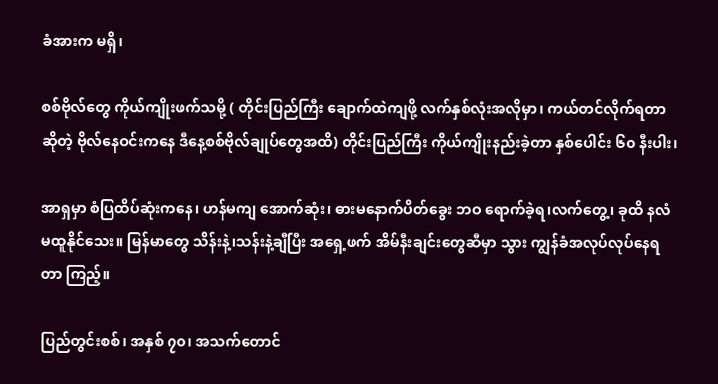ခံအားက မရှိ၊

စစ်ဗိုလ်တွေ ကိုယ်ကျိုးဖက်သမို့ ( တိုင်းပြည်ကြီး ချောက်ထဲကျဖို့ လက်နှစ်လုံးအလိုမှာ၊ ကယ်တင်လိုက်ရတာဆိုတဲ့ ဗိုလ်နေဝင်းကနေ ဒီနေ့စစ်ဗိုလ်ချုပ်တွေအထိ) တိုင်းပြည်ကြီး ကိုယ်ကျိုးနည်းခဲ့တာ နှစ်ပေါင်း ၆၀ နီးပါး၊

အာရှမှာ စံပြထိပ်ဆုံးကနေ၊ ဟန်မကျ အောက်ဆုံး၊ ဓားမနောက်ပိတ်ခွေး ဘဝ ရောက်ခဲ့ရ၊လက်တွေ့၊ ခုထိ နလံမထူနိုင်သေး။ မြန်မာတွေ သိန်းနဲ့၊သန်းနဲ့ချီပြီး အရှေ့ဖက် အိမ်နီးချင်းတွေဆီမှာ သွား ကျွန်ခံအလုပ်လုပ်နေရတာ ကြည့်။

ပြည်တွင်းစစ်၊ အနှစ် ၇၀၊ အသက်တောင်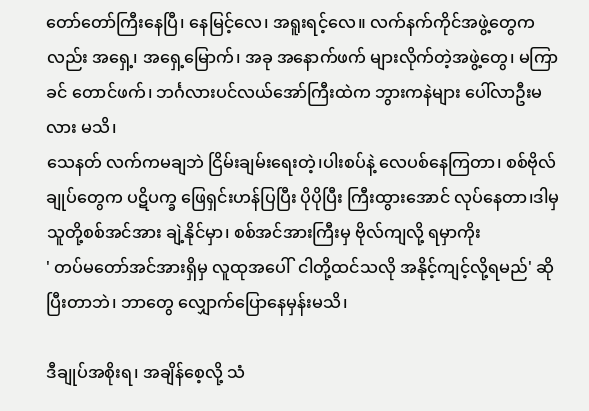တော်တော်ကြီးနေပြီ၊ နေမြင့်လေ၊ အရူးရင့်လေ။ လက်နက်ကိုင်အဖွဲ့တွေကလည်း အရှေ့၊ အရှေ့မြောက်၊ အခု အနောက်ဖက် များလိုက်တဲ့အဖွဲ့တွေ၊ မကြာခင် တောင်ဖက်၊ ဘင်္ဂလားပင်လယ်အော်ကြီးထဲက ဘွားကနဲများ ပေါ်လာဦးမလား မသိ၊
သေနတ် လက်ကမချဘဲ ငြိမ်းချမ်းရေးတဲ့၊ပါးစပ်နဲ့ လေပစ်နေကြတာ၊ စစ်ဗိုလ်ချုပ်တွေက ပဋိပက္ခ ဖြေရှင်းဟန်ပြပြီး ပိုပိုပြီး ကြီးထွားအောင် လုပ်နေတာ၊ဒါမှ သူတို့စစ်အင်အား ချဲ့နိုင်မှာ၊ စစ်အင်အားကြီးမှ ဗိုလ်ကျလို့ ရမှာကိုး
' တပ်မတော်အင်အားရှိမှ လူထုအပေါ်  ငါတို့ထင်သလို အနိုင့်ကျင့်လို့ရမည်' ဆို ပြီးတာဘဲ၊ ဘာတွေ လျှောက်ပြောနေမှန်းမသိ၊

ဒီချုပ်အစိုးရ၊ အချိန်စေ့လို့ သံ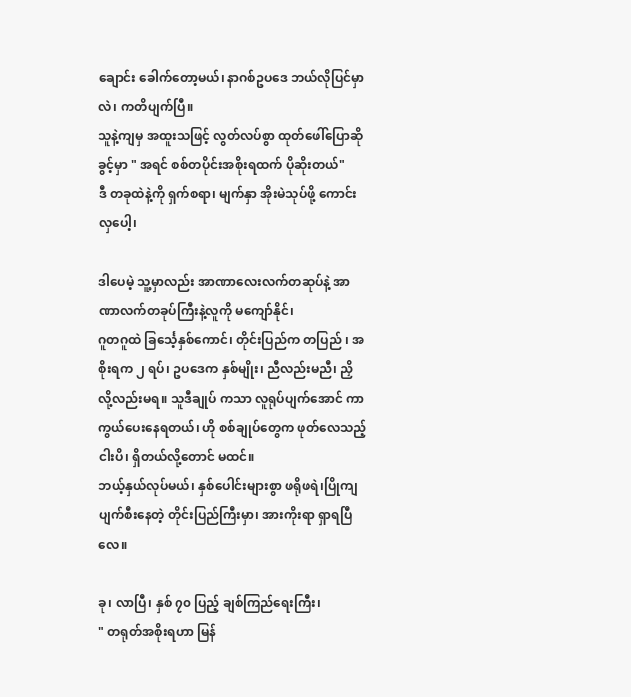ချောင်း ခေါက်တော့မယ်၊ နာဂစ်ဥပဒေ ဘယ်လိုပြင်မှာလဲ၊ ကတိပျက်ပြီ။
သူနဲ့ကျမှ အထူးသဖြင့် လွတ်လပ်စွာ ထုတ်ဖေါ်ပြောဆိုခွင့်မှာ " အရင် စစ်တပိုင်းအစိုးရထက် ပိုဆိုးတယ်"
ဒီ တခုထဲနဲ့ကို ရှက်စရာ၊ မျက်နှာ အိုးမဲသုပ်ဖို့ ကောင်းလှပေါ့၊

ဒါပေမဲ့ သူ့မှာလည်း အာဏာလေးလက်တဆုပ်နဲ့ အာဏာလက်တခုပ်ကြီးနဲ့လူကို မကျော်နိုင်၊
ဂူတဂူထဲ ခြင်္သေ့နှစ်ကောင်၊ တိုင်းပြည်က တပြည် ၊ အစိုးရက ၂ ရပ်၊ ဥပဒေက နှစ်မျိုး၊ ညီလည်းမညီ၊ ညှိ လို့လည်းမရ။ သူဒီချုပ် ကသာ လူရုပ်ပျက်အောင် ကာကွယ်ပေးနေရတယ်၊ ဟို စစ်ချုပ်တွေက ဖုတ်လေသည့် ငါးပိ၊ ရှိတယ်လို့တောင် မထင်။
ဘယ့်နှယ်လုပ်မယ်၊ နှစ်ပေါင်းများစွာ ဖရိုဖရဲ၊ပြိုကျပျက်စီးနေတဲ့ တိုင်းပြည်ကြီးမှာ၊ အားကိုးရာ ရှာရပြီလေ။

ခု၊ လာပြီ၊ နှစ် ၇၀ ပြည့် ချစ်ကြည်ရေးကြီး၊
" တရုတ်အစိုးရဟာ မြန်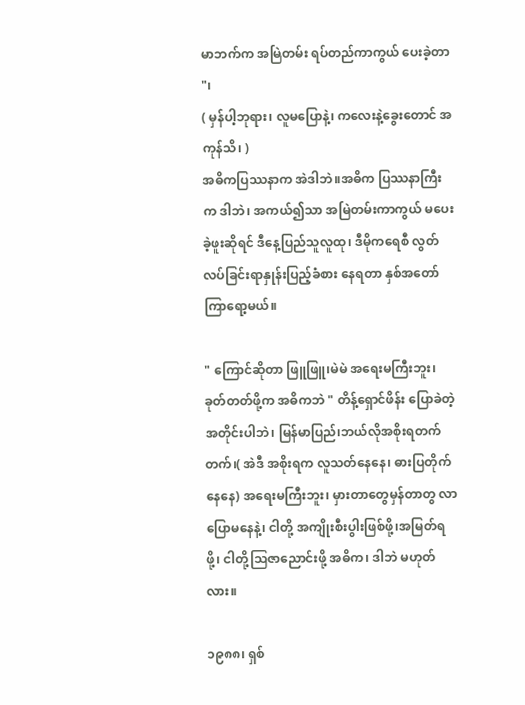မာဘက်က အမြဲတမ်း ရပ်တည်ကာကွယ် ပေးခဲ့တာ "၊
( မှန်ပါ့ဘုရား၊ လူမပြောနဲ့၊ ကလေးနဲ့ခွေးတောင် အကုန်သိ၊ )
အဓိကပြဿနာက အဲဒါဘဲ။အဓိက ပြဿနာကြီးက ဒါဘဲ၊ အကယ်၍သာ အမြဲတမ်းကာကွယ် မပေးခဲ့ဖူးဆိုရင် ဒီနေ့ပြည်သူလူထု၊ ဒီမိုကရေစီ လွတ်လပ်ခြင်းရာနှုန်းပြည့်ခံစား နေရတာ နှစ်အတော်ကြာရော့မယ်။

" ကြောင်ဆိုတာ ဖြူဖြူ၊မဲမဲ အရေးမကြီးဘူး၊ ခုတ်တတ်ဖို့က အဓိကဘဲ " တိန့်ရှောင်ဖိန်း ပြောခဲတဲ့ အတိုင်းပါဘဲ၊ မြန်မာပြည်၊ဘယ်လိုအစိုးရတက်တက်၊( အဲဒီ အစိုးရက လူသတ်နေနေ၊ ဓားပြတိုက်နေနေ) အရေးမကြီးဘူး၊ မှားတာတွေမှန်တာတွ လာပြောမနေနဲ့၊ ငါတို့ အကျိုးစီးပွါးဖြစ်ဖို့၊အမြတ်ရဖို့၊ ငါတို့ဩဇာညောင်းဖို့ အဓိက၊ ဒါဘဲ မဟုတ်လား။

၁၉၈၈၊ ရှစ်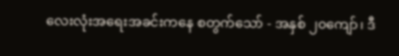လေးလုံးအရေးအခင်းကနေ စတွက်သော် - အနှစ် ၂၀ကျော်၊ ဒီ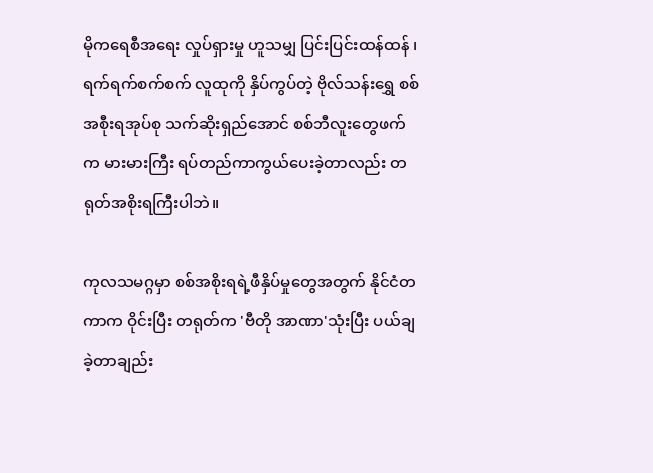မိုကရေစီအရေး လှုပ်ရှားမှု ဟူသမျှ ပြင်းပြင်းထန်ထန် ၊ရက်ရက်စက်စက် လူထုကို နှိပ်ကွပ်တဲ့ ဗိုလ်သန်းရွှေ စစ်အစီုးရအုပ်စု သက်ဆိုးရှည်အောင် စစ်ဘီလူးတွေဖက်က မားမားကြီး ရပ်တည်ကာကွယ်ပေးခဲ့တာလည်း တရုတ်အစိုးရကြီးပါဘဲ။

ကုလသမဂ္ဂမှာ စစ်အစိုးရရဲ့ဖီနှိပ်မှုတွေအတွက် နိုင်ငံတကာက ဝိုင်းပြီး တရုတ်က 'ဗီတို အာဏာ'သုံးပြီး ပယ်ချခဲ့တာချည်း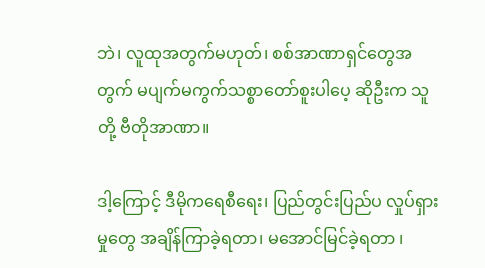ဘဲ၊ လူထုအတွက်မဟုတ်၊ စစ်အာဏာရှင်တွေအတွက် မပျက်မကွက်သစ္စာတော်စူးပါပေ့ ဆိုဦးက သူတို့ ဗီတိုအာဏာ။

ဒါ့ကြောင့် ဒီမိုကရေစီရေး၊ ပြည်တွင်းပြည်ပ လှုပ်ရှားမှုတွေ အချိန်ကြာခဲ့ရတာ၊ မအောင်မြင်ခဲ့ရတာ ၊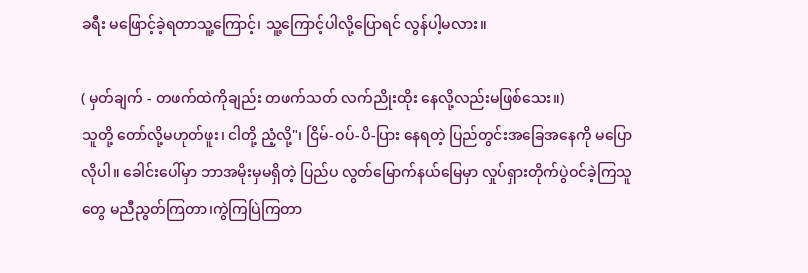ခရီး မဖြောင့်ခဲ့ရတာသူ့ကြောင့်၊ သူ့ကြောင့်ပါလို့ပြောရင် လွန်ပါ့မလား။

( မှတ်ချက် - တဖက်ထဲကိုချည်း တဖက်သတ် လက်ညိုးထိုး နေလို့လည်းမဖြစ်သေး။)
သူတို့ တော်လို့မဟုတ်ဖူး၊ ငါတို့ ညံ့လို့"၊ ငြိမ်-ဝပ်-ပိ-ပြား နေရတဲ့ ပြည်တွင်းအခြေအနေကို မပြောလိုပါ။ ခေါင်းပေါ်မှာ ဘာအမိုးမှမရှိတဲ့ ပြည်ပ လွတ်မြောက်နယ်မြေမှာ လှုပ်ရှားတိုက်ပွဲဝင်ခဲ့ကြသူတွေ မညီညွတ်ကြတာ၊ကွဲကြပြဲကြတာ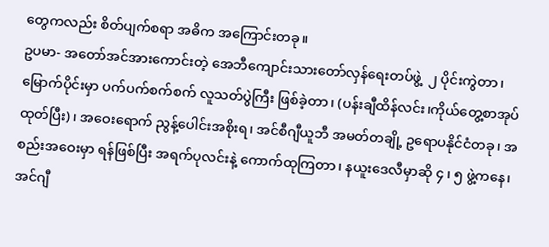တွေကလည်း စိတ်ပျက်စရာ အဓိက အကြောင်းတခု။
ဥပမာ- အတော်အင်အားကောင်းတဲ့ အေဘီကျောင်းသားတော်လှန်ရေးတပ်ဖွဲ့  ၂ ပိုင်းကွဲတာ၊ မြောက်ပိုင်းမှာ ပက်ပက်စက်စက် လူသတ်ပွဲကြီး ဖြစ်ခဲ့တာ၊ (ပန်းချီထိန်လင်း၊ကိုယ်တွေ့စာအုပ်ထုတ်ပြီး)၊ အဝေးရောက် ညွန့်ပေါင်းအစိုးရ၊ အင်စီဂျီယူဘီ အမတ်တချို့ ဥရောပနိုင်ငံတခု၊ အစည်းအဝေးမှာ ရန်ဖြစ်ပြီး အရက်ပုလင်းနဲ့ ကောက်ထုကြတာ၊ နယူးဒေလီမှာဆို ၄ ၊ ၅ ဖွဲ့ကနေ၊ အင်ဂျီ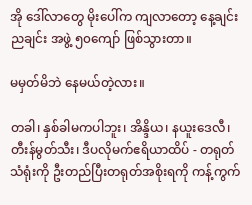အို ဒေါ်လာတွေ မိုးပေါ်က ကျလာတော့ နေ့ချင်းညချင်း အဖွဲ့ ၅၀ကျော် ဖြစ်သွားတာ။

မမှတ်မိဘဲ နေမယ်တဲ့လား။

တခါ၊ နှစ်ခါမကပါဘူး၊ အိန္ဒိယ၊ နယူးဒေလီ၊ တီးန်မွတ်သီး၊ ဒီပလိုမက်ဧရိယာထိပ် - တရုတ်သံရုံးကို ဦးတည်ပြီးတရုတ်အစိုးရကို ကန့်ကွက်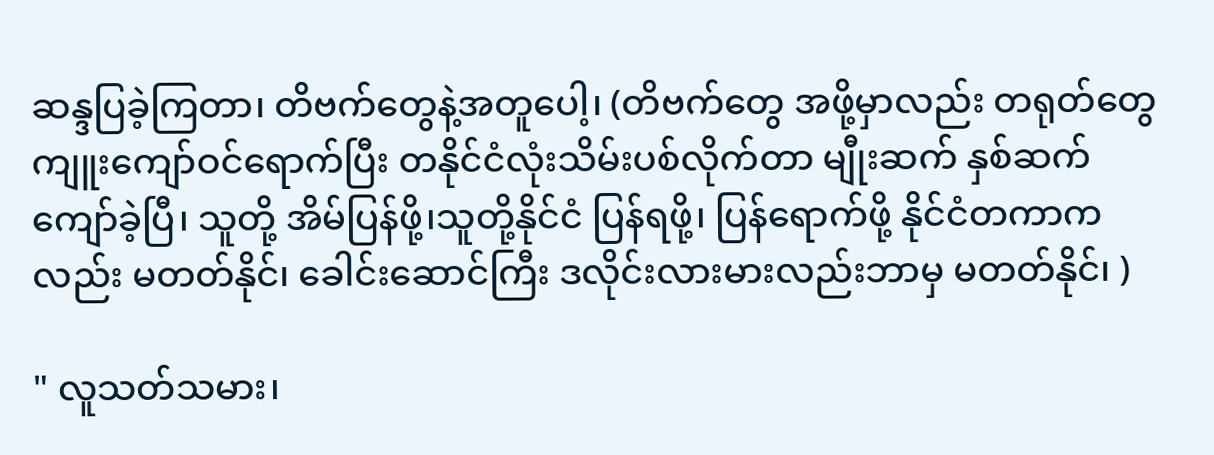ဆန္ဒပြခဲ့ကြတာ၊ တိဗက်တွေနဲ့အတူပေါ့၊ (တိဗက်တွေ အဖို့မှာလည်း တရုတ်တွေ ကျူးကျော်ဝင်ရောက်ပြီး တနိုင်ငံလုံးသိမ်းပစ်လိုက်တာ မျီုးဆက် နှစ်ဆက် ကျော်ခဲ့ပြီ၊ သူတို့ အိမ်ပြန်ဖို့၊သူတို့နိုင်ငံ ပြန်ရဖို့၊ ပြန်ရောက်ဖို့ နိုင်ငံတကာကလည်း မတတ်နိုင်၊ ခေါင်းဆောင်ကြီး ဒလိုင်းလားမားလည်းဘာမှ မတတ်နိုင်၊ )

" လူသတ်သမား၊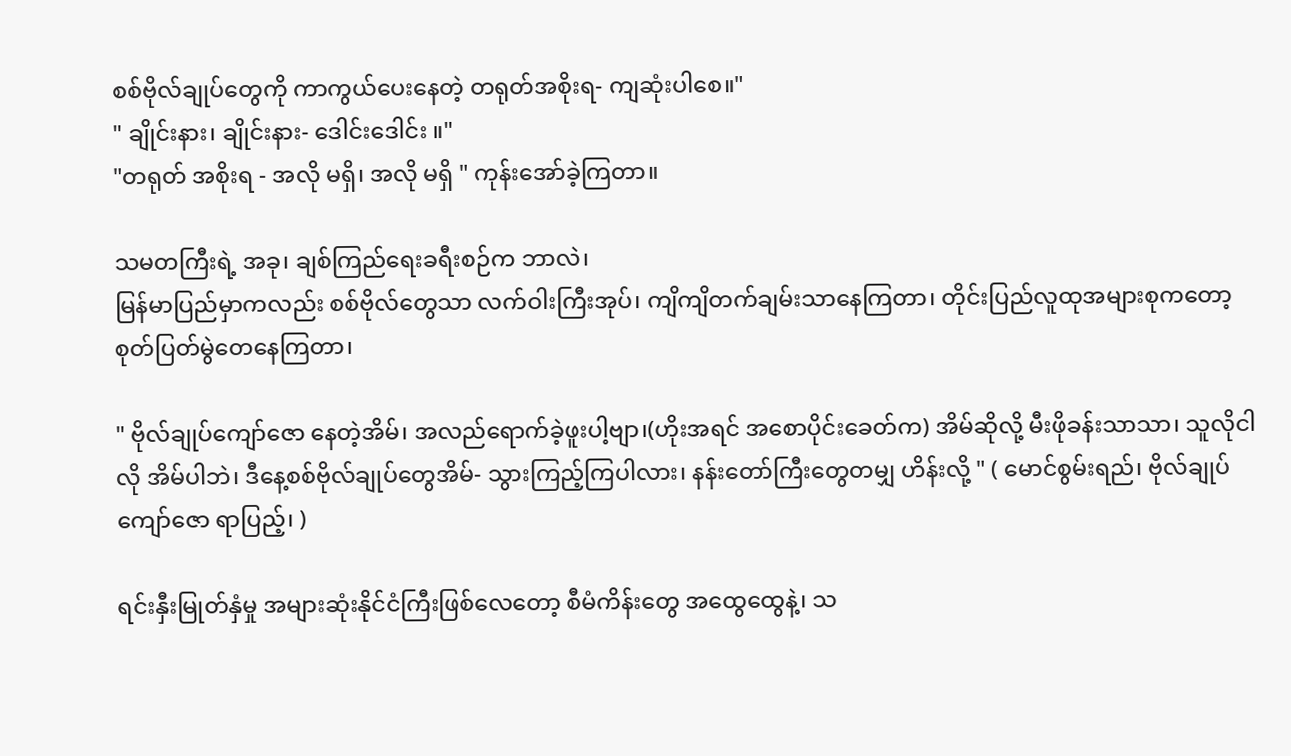စစ်ဗိုလ်ချုပ်တွေကို ကာကွယ်ပေးနေတဲ့ တရုတ်အစိုးရ- ကျဆုံးပါစေ။"
" ချိုင်းနား၊ ချိုင်းနား- ဒေါင်းဒေါင်း ။"
"တရုတ် အစိုးရ - အလို မရှိ၊ အလို မရှိ " ကုန်းအော်ခဲ့ကြတာ။

သမတကြီးရဲ့ အခု၊ ချစ်ကြည်ရေးခရီးစဉ်က ဘာလဲ၊
မြန်မာပြည်မှာကလည်း စစ်ဗိုလ်တွေသာ လက်ဝါးကြီးအုပ်၊ ကျိကျိတက်ချမ်းသာနေကြတာ၊ တိုင်းပြည်လူထုအများစုကတော့စုတ်ပြတ်မွဲတေနေကြတာ၊

" ဗိုလ်ချုပ်ကျော်ဇော နေတဲ့အိမ်၊ အလည်ရောက်ခဲ့ဖူးပါ့ဗျာ၊(ဟိုးအရင် အစောပိုင်းခေတ်က) အိမ်ဆိုလို့ မီးဖိုခန်းသာသာ၊ သူလိုငါလို အိမ်ပါဘဲ၊ ဒီနေ့စစ်ဗိုလ်ချုပ်တွေအိမ်- သွားကြည့်ကြပါလား၊ နန်းတော်ကြီးတွေတမျှ ဟိန်းလို့ " ( မောင်စွမ်းရည်၊ ဗိုလ်ချုပ်ကျော်ဇော ရာပြည့်၊ )

ရင်းနှီးမြုတ်နှံမှု အများဆုံးနိုင်ငံကြီးဖြစ်လေတော့ စီမံကိန်းတွေ အထွေထွေနဲ့၊ သ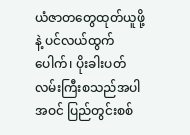ယံဇာတတွေထုတ်ယူဖို့နဲ့ ပင်လယ်ထွက်ပေါက်၊ ပိုးခါးပတ်လမ်းကြီးစသည်အပါအဝင် ပြည်တွင်းစစ်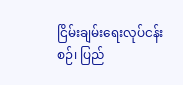ငြိမ်းချမ်းရေးလုပ်ငန်း
စဉ်၊ ပြည်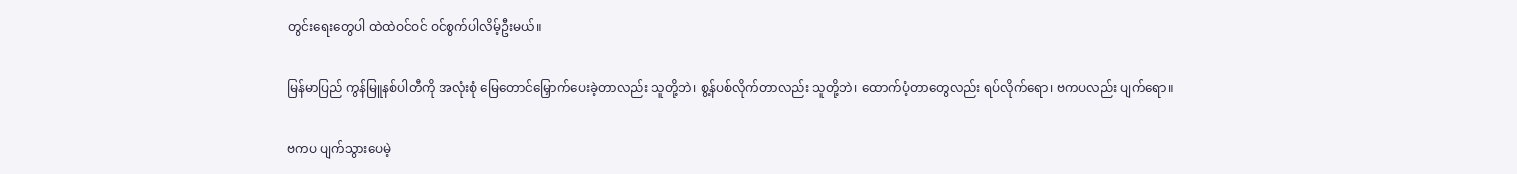တွင်းရေးတွေပါ ထဲထဲဝင်ဝင် ဝင်စွက်ပါလိမ့်ဦးမယ်။

မြန်မာပြည် ကွန်မြူနစ်ပါတီကို အလုံးစုံ မြေတောင်မြှောက်ပေးခဲ့တာလည်း သူတို့ဘဲ၊ စွ့န်ပစ်လိုက်တာလည်း သူတို့ဘဲ၊ ထောက်ပံ့တာတွေလည်း ရပ်လိုက်ရော၊ ဗကပလည်း ပျက်ရော။

ဗကပ ပျက်သွားပေမဲ့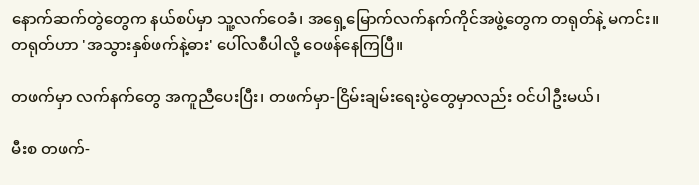နောက်ဆက်တွဲတွေက နယ်စပ်မှာ သူ့လက်ဝေခံ၊ အရှေ့မြောက်လက်နက်ကိုင်အဖွဲ့တွေက တရုတ်နဲ့ မကင်း။ တရုတ်ဟာ 'အသွားနှစ်ဖက်နဲ့ဓား' ပေါ်လစီပါလို့ ဝေဖန်နေကြပြီ။

တဖက်မှာ လက်နက်တွေ အကူညီပေးပြီး၊ တဖက်မှာ-ငြိမ်းချမ်းရေးပွဲတွေမှာလည်း ဝင်ပါဦးမယ်၊

မီးစ တဖက်-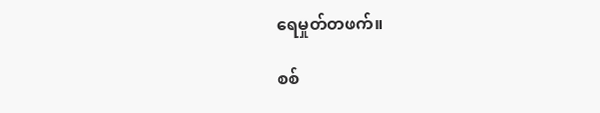ရေမှုတ်တဖက်။

စစ်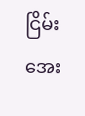ငြိမ်းအေး